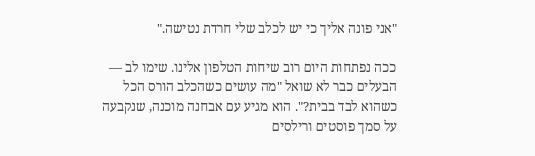"אני פונה אליך כי יש לכלב שלי חרדת נטישה."

ככה נפתחות היום רוב שיחות הטלפון אלינו. שימו לב — הבעלים כבר לא שואל "מה עושים כשהכלב הורס הכל כשהוא לבד בבית?". הוא מגיע עם אבחנה מוכנה, שנקבעה על סמך פוסטים ורילסים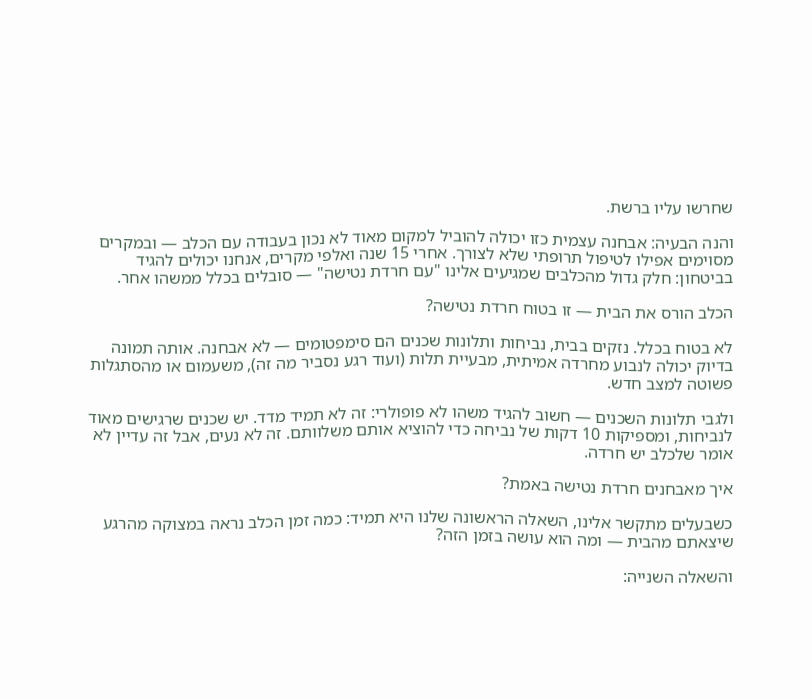שחרשו עליו ברשת.

והנה הבעיה: אבחנה עצמית כזו יכולה להוביל למקום מאוד לא נכון בעבודה עם הכלב — ובמקרים מסוימים אפילו לטיפול תרופתי שלא לצורך. אחרי 15 שנה ואלפי מקרים, אנחנו יכולים להגיד בביטחון: חלק גדול מהכלבים שמגיעים אלינו "עם חרדת נטישה" — סובלים בכלל ממשהו אחר.

הכלב הורס את הבית — זו בטוח חרדת נטישה?

לא בטוח בכלל. נזקים בבית, נביחות ותלונות שכנים הם סימפטומים — לא אבחנה. אותה תמונה בדיוק יכולה לנבוע מחרדה אמיתית, מבעיית תלות (ועוד רגע נסביר מה זה), משעמום או מהסתגלות פשוטה למצב חדש.

ולגבי תלונות השכנים — חשוב להגיד משהו לא פופולרי: זה לא תמיד מדד. יש שכנים שרגישים מאוד לנביחות, ומספיקות 10 דקות של נביחה כדי להוציא אותם משלוותם. זה לא נעים, אבל זה עדיין לא אומר שלכלב יש חרדה.

איך מאבחנים חרדת נטישה באמת?

כשבעלים מתקשר אלינו, השאלה הראשונה שלנו היא תמיד: כמה זמן הכלב נראה במצוקה מהרגע שיצאתם מהבית — ומה הוא עושה בזמן הזה?

והשאלה השנייה: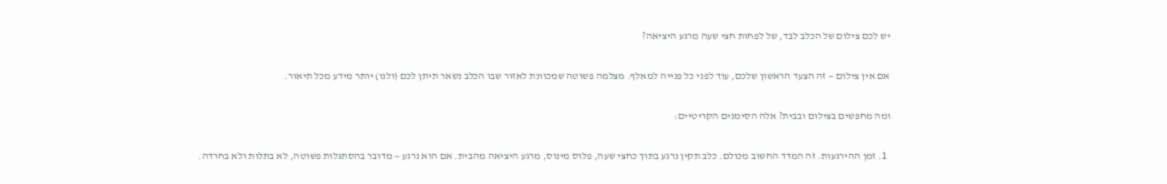יש לכם צילום של הכלב לבד, של לפחות חצי שעה מרגע היציאה?

אם אין צילום — זה הצעד הראשון שלכם, עוד לפני כל פנייה למאלף. מצלמה פשוטה שמכוונת לאזור שבו הכלב נשאר תיתן לכם (ולנו) יותר מידע מכל תיאור.

ומה מחפשים בצילום ובבית? אלה הסימנים הקריטיים:

  1. זמן ההירגעות. זה המדד החשוב מכולם. כלב תקין נרגע בתוך כחצי שעה, פלוס מינוס, מרגע היציאה מהבית. אם הוא נרגע — מדובר בהסתגלות פשוטה, לא בתלות ולא בחרדה.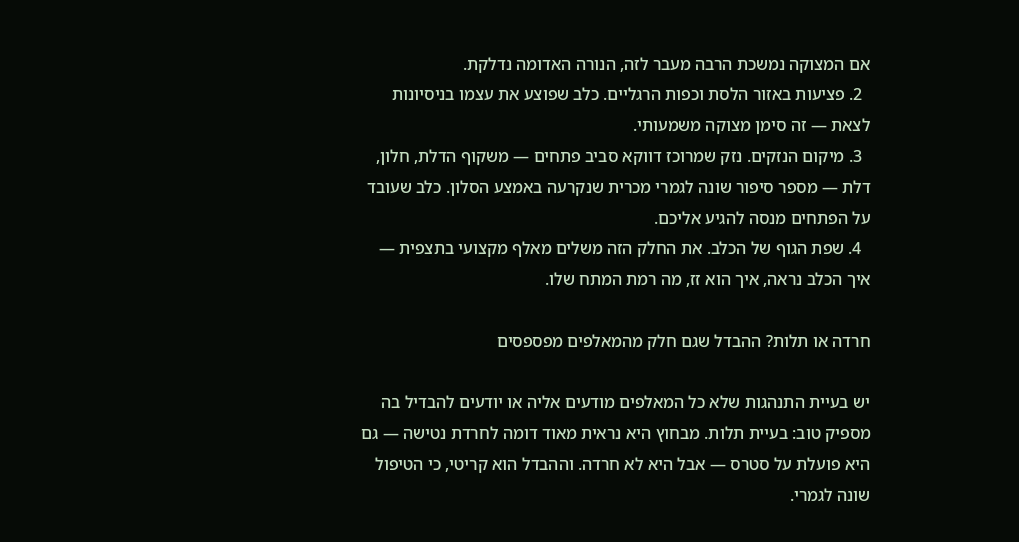אם המצוקה נמשכת הרבה מעבר לזה, הנורה האדומה נדלקת.
  2. פציעות באזור הלסת וכפות הרגליים. כלב שפוצע את עצמו בניסיונות לצאת — זה סימן מצוקה משמעותי.
  3. מיקום הנזקים. נזק שמרוכז דווקא סביב פתחים — משקוף הדלת, חלון, דלת — מספר סיפור שונה לגמרי מכרית שנקרעה באמצע הסלון. כלב שעובד על הפתחים מנסה להגיע אליכם.
  4. שפת הגוף של הכלב. את החלק הזה משלים מאלף מקצועי בתצפית — איך הכלב נראה, איך הוא זז, מה רמת המתח שלו.

חרדה או תלות? ההבדל שגם חלק מהמאלפים מפספסים

יש בעיית התנהגות שלא כל המאלפים מודעים אליה או יודעים להבדיל בה מספיק טוב: בעיית תלות. מבחוץ היא נראית מאוד דומה לחרדת נטישה — גם היא פועלת על סטרס — אבל היא לא חרדה. וההבדל הוא קריטי, כי הטיפול שונה לגמרי.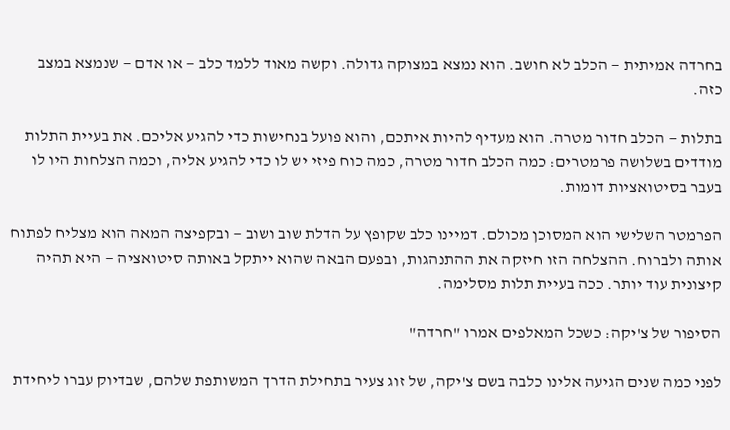בחרדה אמיתית — הכלב לא חושב. הוא נמצא במצוקה גדולה. וקשה מאוד ללמד כלב — או אדם — שנמצא במצב כזה.

בתלות — הכלב חדור מטרה. הוא מעדיף להיות איתכם, והוא פועל בנחישות כדי להגיע אליכם. את בעיית התלות מודדים בשלושה פרמטרים: כמה הכלב חדור מטרה, כמה כוח פיזי יש לו כדי להגיע אליה, וכמה הצלחות היו לו בעבר בסיטואציות דומות.

הפרמטר השלישי הוא המסוכן מכולם. דמיינו כלב שקופץ על הדלת שוב ושוב — ובקפיצה המאה הוא מצליח לפתוח אותה ולברוח. ההצלחה הזו חיזקה את ההתנהגות, ובפעם הבאה שהוא ייתקל באותה סיטואציה — היא תהיה קיצונית עוד יותר. ככה בעיית תלות מסלימה.

הסיפור של צ'יקה: כשכל המאלפים אמרו "חרדה"

לפני כמה שנים הגיעה אלינו כלבה בשם צ'יקה, של זוג צעיר בתחילת הדרך המשותפת שלהם, שבדיוק עברו ליחידת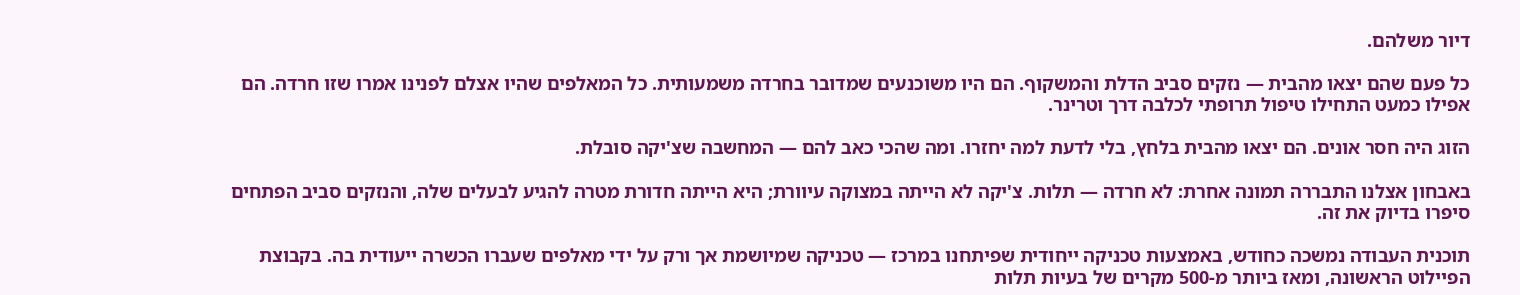דיור משלהם.

כל פעם שהם יצאו מהבית — נזקים סביב הדלת והמשקוף. הם היו משוכנעים שמדובר בחרדה משמעותית. כל המאלפים שהיו אצלם לפנינו אמרו שזו חרדה. הם אפילו כמעט התחילו טיפול תרופתי לכלבה דרך וטרינר.

הזוג היה חסר אונים. הם יצאו מהבית בלחץ, בלי לדעת למה יחזרו. ומה שהכי כאב להם — המחשבה שצ'יקה סובלת.

באבחון אצלנו התבררה תמונה אחרת: לא חרדה — תלות. צ'יקה לא הייתה במצוקה עיוורת; היא הייתה חדורת מטרה להגיע לבעלים שלה, והנזקים סביב הפתחים סיפרו בדיוק את זה.

תוכנית העבודה נמשכה כחודש, באמצעות טכניקה ייחודית שפיתחנו במרכז — טכניקה שמיושמת אך ורק על ידי מאלפים שעברו הכשרה ייעודית בה. בקבוצת הפיילוט הראשונה, ומאז ביותר מ-500 מקרים של בעיות תלות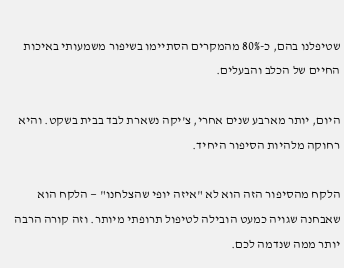שטיפלנו בהם, כ-80% מהמקרים הסתיימו בשיפור משמעותי באיכות החיים של הכלב והבעלים.

היום, יותר מארבע שנים אחרי, צ'יקה נשארת לבד בבית בשקט. והיא רחוקה מלהיות הסיפור היחיד.

הלקח מהסיפור הזה הוא לא "איזה יופי שהצלחנו" — הלקח הוא שאבחנה שגויה כמעט הובילה לטיפול תרופתי מיותר. וזה קורה הרבה יותר ממה שנדמה לכם.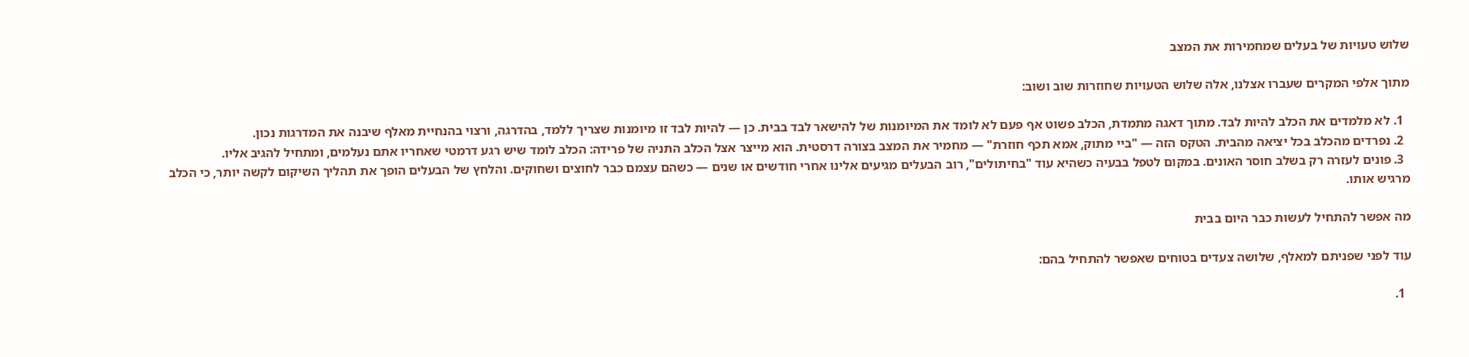שלוש טעויות של בעלים שמחמירות את המצב

מתוך אלפי המקרים שעברו אצלנו, אלה שלוש הטעויות שחוזרות שוב ושוב:

  1. לא מלמדים את הכלב להיות לבד. מתוך דאגה מתמדת, הכלב פשוט אף פעם לא לומד את המיומנות של להישאר לבד בבית. כן — להיות לבד זו מיומנות שצריך ללמד, בהדרגה, ורצוי בהנחיית מאלף שיבנה את המדרגות נכון.
  2. נפרדים מהכלב בכל יציאה מהבית. הטקס הזה — "ביי מתוק, אמא תכף חוזרת" — מחמיר את המצב בצורה דרסטית. הוא מייצר אצל הכלב התניה של פרידה: הכלב לומד שיש רגע דרמטי שאחריו אתם נעלמים, ומתחיל להגיב אליו.
  3. פונים לעזרה רק בשלב חוסר האונים. במקום לטפל בבעיה כשהיא עוד "בחיתולים", רוב הבעלים מגיעים אלינו אחרי חודשים או שנים — כשהם עצמם כבר לחוצים ושחוקים. והלחץ של הבעלים הופך את תהליך השיקום לקשה יותר, כי הכלב מרגיש אותו.

מה אפשר להתחיל לעשות כבר היום בבית

עוד לפני שפניתם למאלף, שלושה צעדים בטוחים שאפשר להתחיל בהם:

  1.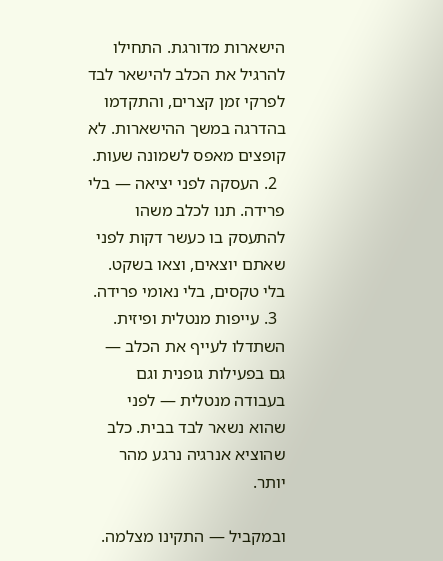הישארות מדורגת. התחילו להרגיל את הכלב להישאר לבד לפרקי זמן קצרים, והתקדמו בהדרגה במשך ההישארות. לא קופצים מאפס לשמונה שעות.
  2. העסקה לפני יציאה — בלי פרידה. תנו לכלב משהו להתעסק בו כעשר דקות לפני שאתם יוצאים, וצאו בשקט. בלי טקסים, בלי נאומי פרידה.
  3. עייפות מנטלית ופיזית. השתדלו לעייף את הכלב — גם בפעילות גופנית וגם בעבודה מנטלית — לפני שהוא נשאר לבד בבית. כלב שהוציא אנרגיה נרגע מהר יותר.

ובמקביל — התקינו מצלמה.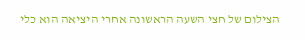הצילום של חצי השעה הראשונה אחרי היציאה הוא כלי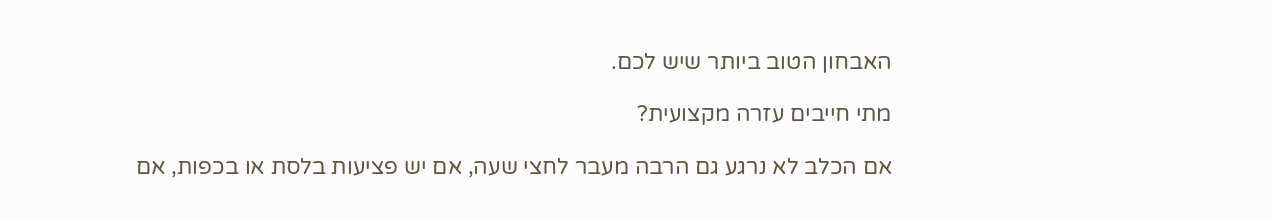האבחון הטוב ביותר שיש לכם.

מתי חייבים עזרה מקצועית?

אם הכלב לא נרגע גם הרבה מעבר לחצי שעה, אם יש פציעות בלסת או בכפות, אם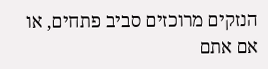הנזקים מרוכזים סביב פתחים, או אם אתם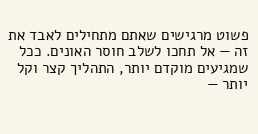פשוט מרגישים שאתם מתחילים לאבד את זה — אל תחכו לשלב חוסר האונים. ככל שמגיעים מוקדם יותר, התהליך קצר וקל יותר —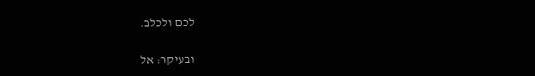לכם ולכלב.

ובעיקר: אל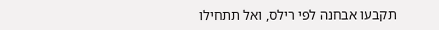תקבעו אבחנה לפי רילס, ואל תתחילו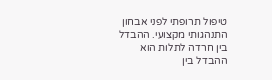טיפול תרופתי לפני אבחון התנהגותי מקצועי. ההבדל בין חרדה לתלות הוא ההבדל בין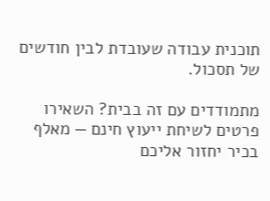תוכנית עבודה שעובדת לבין חודשים של תסכול.

מתמודדים עם זה בבית? השאירו פרטים לשיחת ייעוץ חינם — מאלף בכיר יחזור אליכם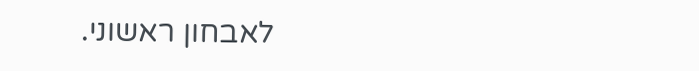לאבחון ראשוני.